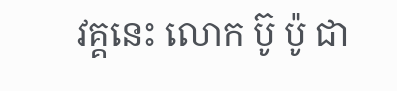វគ្គនេះ លោក ប៊ូ ប៉ូ ជា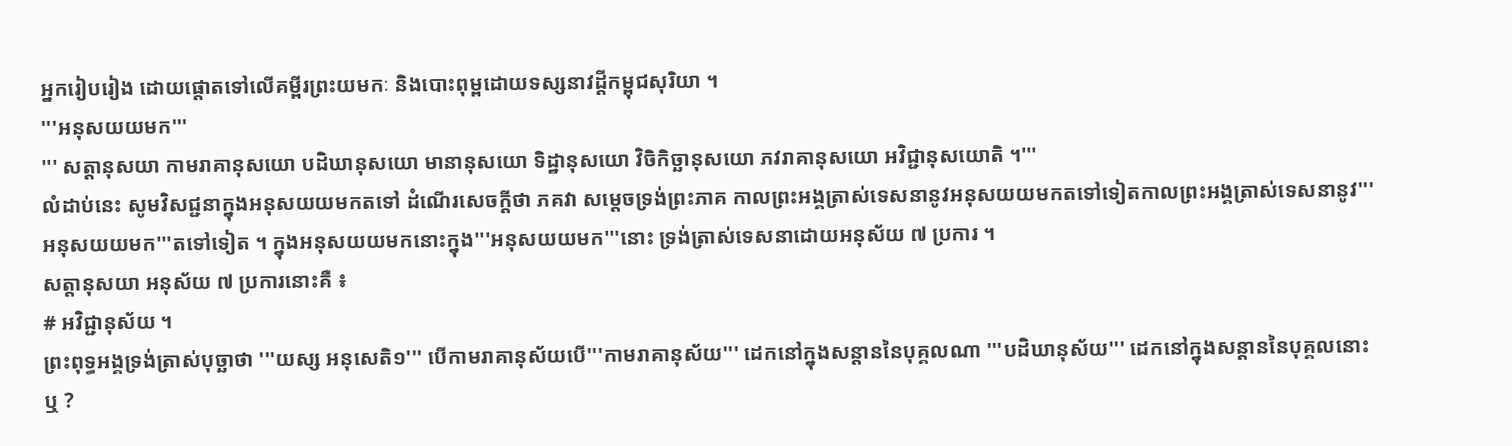អ្នករៀបរៀង ដោយផ្តោតទៅលើគម្ពីរព្រះយមកៈ និងបោះពុម្ពដោយទស្សនាវដ្តីកម្ពុជសុរិយា ។
'''អនុសយយមក'''
''' សត្តានុសយា កាមរាគានុសយោ បដិឃានុសយោ មានានុសយោ ទិដ្ឋានុសយោ វិចិកិច្ឆានុសយោ ភវរាគានុសយោ អវិជ្ជានុសយោតិ ។'''
លំដាប់នេះ សូមវិសជ្ជនាក្នុងអនុសយយមកតទៅ ដំណើរសេចក្ដីថា ភគវា សម្ដេចទ្រង់ព្រះភាគ កាលព្រះអង្គត្រាស់ទេសនានូវអនុសយយមកតទៅទៀតកាលព្រះអង្គត្រាស់ទេសនានូវ'''អនុសយយមក'''តទៅទៀត ។ ក្នុងអនុសយយមកនោះក្នុង'''អនុសយយមក'''នោះ ទ្រង់ត្រាស់ទេសនាដោយអនុស័យ ៧ ប្រការ ។
សត្តានុសយា អនុស័យ ៧ ប្រការនោះគឺ ៖
# អវិជ្ជានុស័យ ។
ព្រះពុទ្ធអង្គទ្រង់ត្រាស់បុច្ឆាថា '''យស្ស អនុសេតិ១''' បើកាមរាគានុស័យបើ'''កាមរាគានុស័យ''' ដេកនៅក្នុងសន្ដាននៃបុគ្គលណា '''បដិឃានុស័យ''' ដេកនៅក្នុងសន្ដាននៃបុគ្គលនោះឬ ?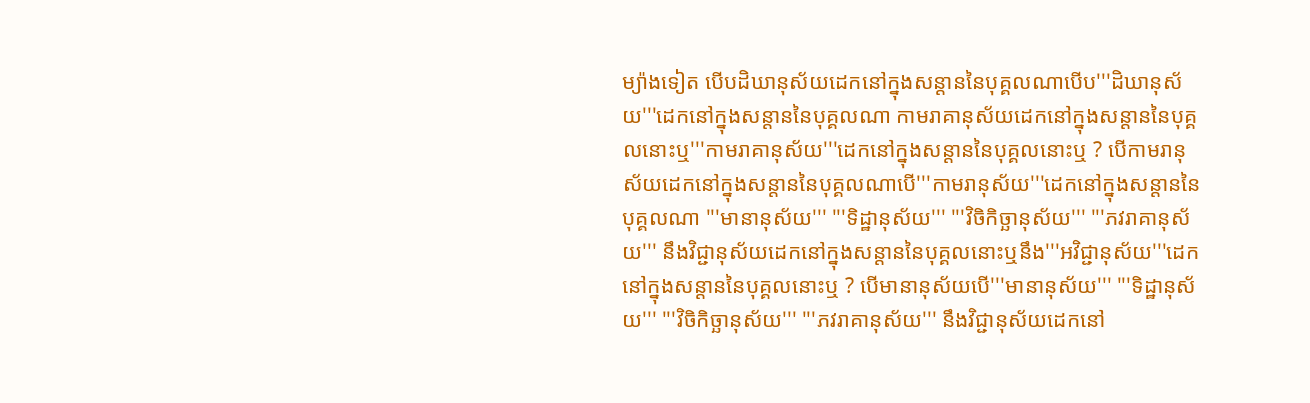ម្យ៉ាងទៀត បើបដិឃានុស័យដេកនៅក្នុងសន្ដាននៃបុគ្គលណាបើប'''ដិឃានុស័យ'''ដេកនៅក្នុងសន្ដាននៃបុគ្គលណា កាមរាគានុស័យដេកនៅក្នុងសន្ដាននៃបុគ្គលនោះឬ'''កាមរាគានុស័យ'''ដេកនៅក្នុងសន្ដាននៃបុគ្គលនោះឬ ? បើកាមរានុស័យដេកនៅក្នុងសន្ដាននៃបុគ្គលណាបើ'''កាមរានុស័យ'''ដេកនៅក្នុងសន្ដាននៃបុគ្គលណា '''មានានុស័យ''' '''ទិដ្ឋានុស័យ''' '''វិចិកិច្ឆានុស័យ''' '''ភវរាគានុស័យ''' នឹងវិជ្ជានុស័យដេកនៅក្នុងសន្ដាននៃបុគ្គលនោះឬនឹង'''អវិជ្ជានុស័យ'''ដេកនៅក្នុងសន្ដាននៃបុគ្គលនោះឬ ? បើមានានុស័យបើ'''មានានុស័យ''' '''ទិដ្ឋានុស័យ''' '''វិចិកិច្ឆានុស័យ''' '''ភវរាគានុស័យ''' នឹងវិជ្ជានុស័យដេកនៅ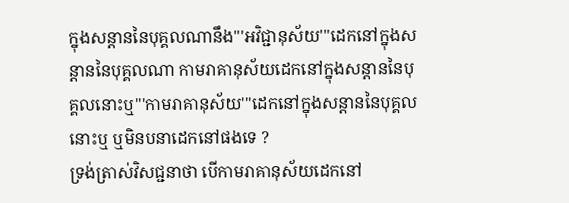ក្នុងសន្ដាននៃបុគ្គលណានឹង'''អវិជ្ជានុស័យ'''ដេកនៅក្នុងសន្ដាននៃបុគ្គលណា កាមរាគានុស័យដេកនៅក្នុងសន្ដាននៃបុគ្គលនោះឬ'''កាមរាគានុស័យ'''ដេកនៅក្នុងសន្ដាននៃបុគ្គលនោះឬ ឬមិនបនាដេកនៅផងទេ ?
ទ្រង់ត្រាស់វិសជ្ជនាថា បើកាមរាគានុស័យដេកនៅ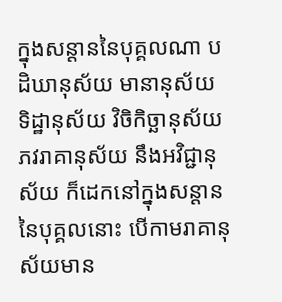ក្នុងសន្ដាននៃបុគ្គលណា បដិឃានុស័យ មានានុស័យ ទិដ្ឋានុស័យ វិចិកិច្ឆានុស័យ ភវរាគានុស័យ នឹងអវិជ្ជានុស័យ ក៏ដេកនៅក្នុងសន្ដាននៃបុគ្គលនោះ បើកាមរាគានុស័យមាន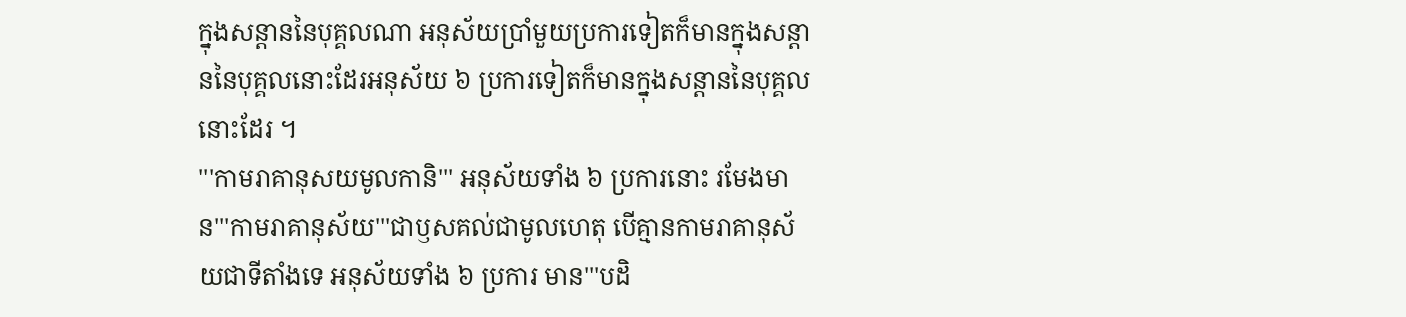ក្នុងសន្ដាននៃបុគ្គលណា អនុស័យប្រាំមួយប្រការទៀតក៏មានក្នុងសន្ដាននៃបុគ្គលនោះដែរអនុស័យ ៦ ប្រការទៀតក៏មានក្នុងសន្ដាននៃបុគ្គលនោះដែរ ។
'''កាមរាគានុសយមូលកានិ''' អនុស័យទាំង ៦ ប្រការនោះ រមែងមាន'''កាមរាគានុស័យ'''ជាឫសគល់ជាមូលហេតុ បើគ្មានកាមរាគានុស័យជាទីតាំងទេ អនុស័យទាំង ៦ ប្រការ មាន'''បដិ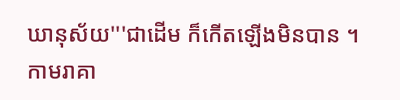ឃានុស័យ'''ជាដើម ក៏កើតឡើងមិនបាន ។
កាមរាគា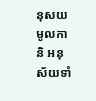នុសយមូលកានិ អនុស័យទាំ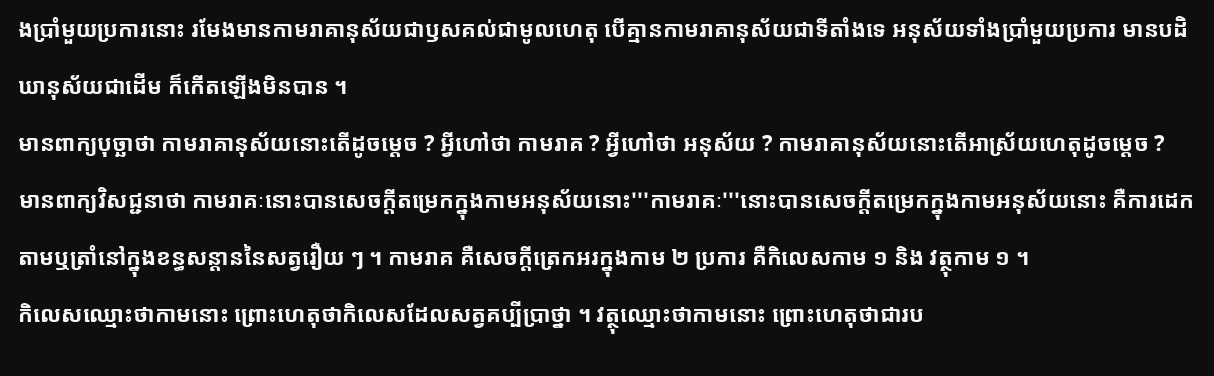ងប្រាំមួយប្រការនោះ រមែងមានកាមរាគានុស័យជាឫសគល់ជាមូលហេតុ បើគ្មានកាមរាគានុស័យជាទីតាំងទេ អនុស័យទាំងប្រាំមួយប្រការ មានបដិឃានុស័យជាដើម ក៏កើតឡើងមិនបាន ។
មានពាក្យបុច្ឆាថា កាមរាគានុស័យនោះតើដូចម្ដេច ? អ្វីហៅថា កាមរាគ ? អ្វីហៅថា អនុស័យ ? កាមរាគានុស័យនោះតើអាស្រ័យហេតុដូចម្ដេច ?
មានពាក្យវិសជ្ជនាថា កាមរាគៈនោះបានសេចក្ដីតម្រេកក្នុងកាមអនុស័យនោះ'''កាមរាគៈ'''នោះបានសេចក្ដីតម្រេកក្នុងកាមអនុស័យនោះ គឺការដេកតាមឬត្រាំនៅក្នុងខន្ធសន្ដាននៃសត្វរឿយ ៗ ។ កាមរាគ គឺសេចក្ដីត្រេកអរក្នុងកាម ២ ប្រការ គឺកិលេសកាម ១ និង វត្ថុកាម ១ ។
កិលេសឈ្មោះថាកាមនោះ ព្រោះហេតុថាកិលេសដែលសត្វគប្បីប្រាថ្នា ។ វត្ថុឈ្មោះថាកាមនោះ ព្រោះហេតុថាជារប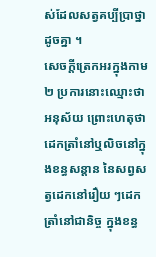ស់ដែលសត្វគប្បីប្រាថ្នាដូចគ្នា ។
សេចក្ដីត្រេកអរក្នុងកាម ២ ប្រការនោះឈ្មោះថា អនុស័យ ព្រោះហេតុថាដេកត្រាំនៅឬលិចនៅក្នុងខន្ធសន្ដាន នៃសព្វសត្វដេកនៅរឿយ ៗដេកត្រាំនៅជានិច្ច ក្នុងខន្ធ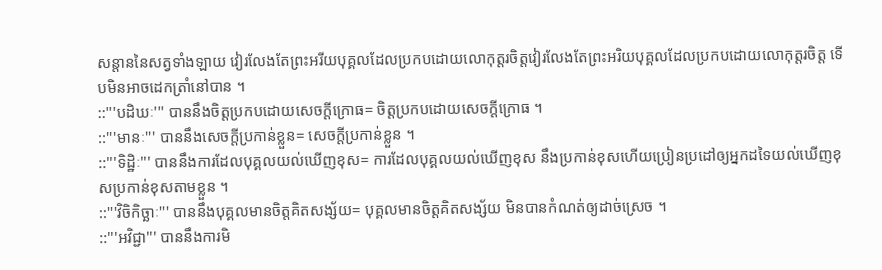សន្ដាននៃសត្វទាំងឡាយ វៀរលែងតែព្រះអរីយបុគ្គលដែលប្រកបដោយលោកុត្តរចិត្តវៀរលែងតែព្រះអរិយបុគ្គលដែលប្រកបដោយលោកុត្តរចិត្ត ទើបមិនអាចដេកត្រាំនៅបាន ។
::'''បដិឃៈ''' បាននឹងចិត្តប្រកបដោយសេចក្ដីក្រោធ= ចិត្តប្រកបដោយសេចក្ដីក្រោធ ។
::'''មានៈ''' បាននឹងសេចក្ដីប្រកាន់ខ្លួន= សេចក្ដីប្រកាន់ខ្លួន ។
::'''ទិដ្ឋិៈ''' បាននឹងការដែលបុគ្គលយល់ឃើញខុស= ការដែលបុគ្គលយល់ឃើញខុស នឹងប្រកាន់ខុសហើយប្រៀនប្រដៅឲ្យអ្នកដទៃយល់ឃើញខុសប្រកាន់ខុសតាមខ្លួន ។
::'''វិចិកិច្ឆាៈ''' បាននឹងបុគ្គលមានចិត្តគិតសង្ស័យ= បុគ្គលមានចិត្តគិតសង្ស័យ មិនបានកំណត់ឲ្យដាច់ស្រេច ។
::'''អវិជ្ជា''' បាននឹងការមិ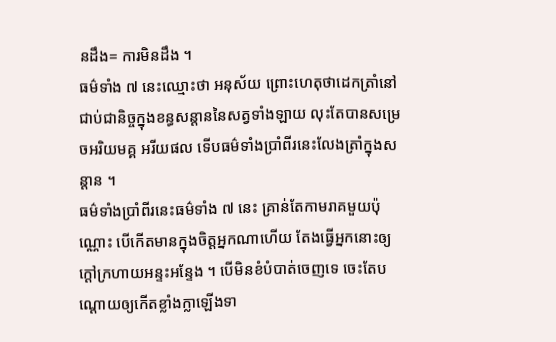នដឹង= ការមិនដឹង ។
ធម៌ទាំង ៧ នេះឈ្មោះថា អនុស័យ ព្រោះហេតុថាដេកត្រាំនៅជាប់ជានិច្ចក្នុងខន្ធសន្ដាននៃសត្វទាំងឡាយ លុះតែបានសម្រេចអរិយមគ្គ អរីយផល ទើបធម៌ទាំងប្រាំពីរនេះលែងត្រាំក្នុងសន្ដាន ។
ធម៌ទាំងប្រាំពីរនេះធម៌ទាំង ៧ នេះ គ្រាន់តែកាមរាគមួយប៉ុណ្ណោះ បើកើតមានក្នុងចិត្តអ្នកណាហើយ តែងធ្វើអ្នកនោះឲ្យក្ដៅក្រហាយអន្ទះអន្ទែង ។ បើមិនខំបំបាត់ចេញទេ ចេះតែបណ្ដោយឲ្យកើតខ្លាំងក្លាឡើងទា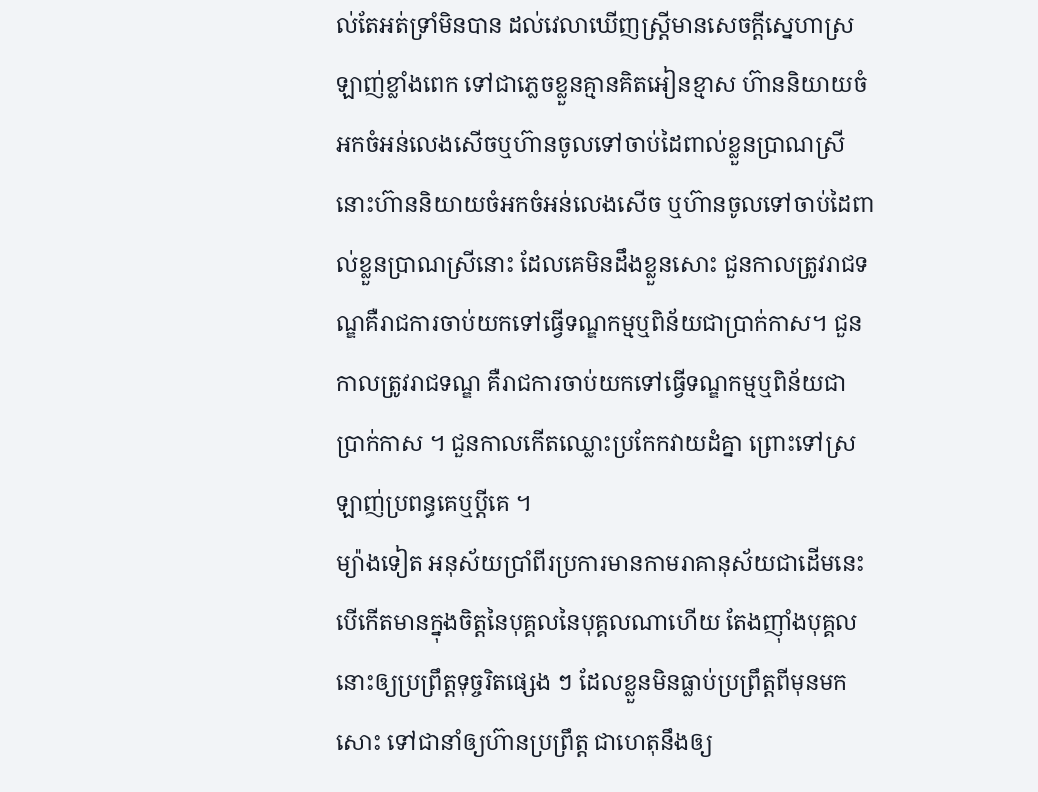ល់តែអត់ទ្រាំមិនបាន ដល់វេលាឃើញស្រ្ដីមានសេចក្ដីស្នេហាស្រឡាញ់ខ្លាំងពេក ទៅជាភ្លេចខ្លួនគ្មានគិតអៀនខ្មាស ហ៊ាននិយាយចំអកចំអន់លេងសើចឬហ៊ានចូលទៅចាប់ដៃពាល់ខ្លួនប្រាណស្រីនោះហ៊ាននិយាយចំអកចំអន់លេងសើច ឬហ៊ានចូលទៅចាប់ដៃពាល់ខ្លួនប្រាណស្រីនោះ ដែលគេមិនដឹងខ្លួនសោះ ជួនកាលត្រូវរាជទណ្ឌគឺរាជការចាប់យកទៅធ្វើទណ្ឌកម្មឬពិន័យជាប្រាក់កាស។ ជួនកាលត្រូវរាជទណ្ឌ គឺរាជការចាប់យកទៅធ្វើទណ្ឌកម្មឬពិន័យជាប្រាក់កាស ។ ជួនកាលកើតឈ្លោះប្រកែកវាយដំគ្នា ព្រោះទៅស្រឡាញ់ប្រពន្ធគេឬប្ដីគេ ។
ម្យ៉ាងទៀត អនុស័យប្រាំពីរប្រការមានកាមរាគានុស័យជាដើមនេះបើកើតមានក្នុងចិត្តនៃបុគ្គលនៃបុគ្គលណាហើយ តែងញ៉ាំងបុគ្គលនោះឲ្យប្រព្រឹត្តទុច្ចរិតផ្សេង ៗ ដែលខ្លួនមិនធ្លាប់ប្រព្រឹត្តពីមុនមកសោះ ទៅជានាំឲ្យហ៊ានប្រព្រឹត្ត ជាហេតុនឹងឲ្យ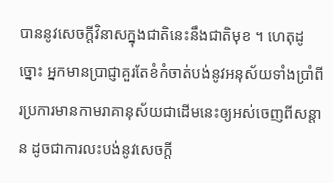បាននូវសេចក្ដីវិនាសក្នុងជាតិនេះនឹងជាតិមុខ ។ ហេតុដូច្នោះ អ្នកមានប្រាជ្ញាគួរតែខំកំចាត់បង់នូវអនុស័យទាំងប្រាំពីរប្រការមានកាមរាគានុស័យជាដើមនេះឲ្យអស់ចេញពីសន្ដាន ដូចជាការលះបង់នូវសេចក្ដី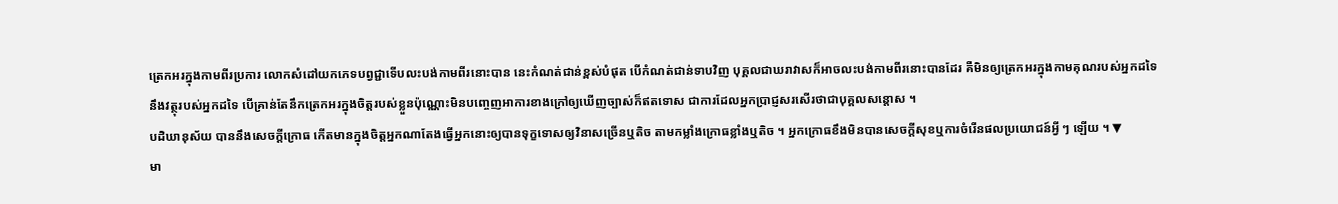ត្រេកអរក្នុងកាមពីរប្រការ លោកសំដៅយកភេទបព្វជ្ជាទើបលះបង់កាមពីរនោះបាន នេះកំណត់ជាន់ខ្ពស់បំផុត បើកំណត់ជាន់ទាបវិញ បុគ្គលជាឃរាវាសក៏អាចលះបង់កាមពីរនោះបានដែរ គឺមិនឲ្យត្រេកអរក្នុងកាមគុណរបស់អ្នកដទៃ នឹងវត្ថុរបស់អ្នកដទៃ បើគ្រាន់តែនឹកត្រេកអរក្នុងចិត្តរបស់ខ្លួនប៉ុណ្ណោះមិនបញ្ចេញអាការខាងក្រៅឲ្យឃើញច្បាស់ក៏ឥតទោស ជាការដែលអ្នកប្រាជ្ញសរសើរថាជាបុគ្គលសន្ដោស ។
បដិឃានុស័យ បាននឹងសេចក្ដីក្រោធ កើតមានក្នុងចិត្តអ្នកណាតែងធ្វើអ្នកនោះឲ្យបានទុក្ខទោសឲ្យវិនាសច្រើនឬតិច តាមកម្លាំងក្រោធខ្លាំងឬតិច ។ អ្នកក្រោធខឹងមិនបានសេចក្ដីសុខឬការចំរើនផលប្រយោជន៍អ្វី ៗ ឡើយ ។ ▼
មា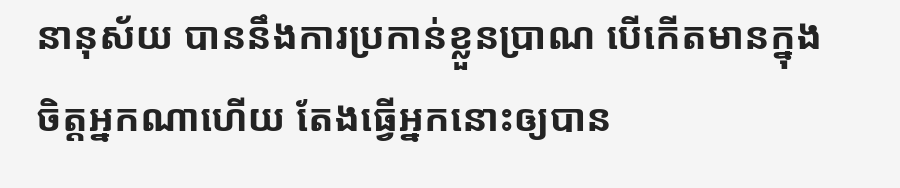នានុស័យ បាននឹងការប្រកាន់ខ្លួនប្រាណ បើកើតមានក្នុងចិត្តអ្នកណាហើយ តែងធ្វើអ្នកនោះឲ្យបាន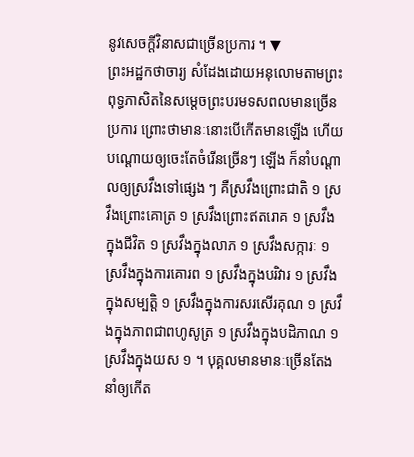នូវសេចក្ដីវិនាសជាច្រើនប្រការ ។ ▼
ព្រះអដ្ឋកថាចារ្យ សំដែងដោយអនុលោមតាមព្រះពុទ្ធភាសិតនៃសម្ដេចព្រះបរមទសពលមានច្រើនប្រការ ព្រោះថាមានៈនោះបើកើតមានឡើង ហើយបណ្ដោយឲ្យចេះតែចំរើនច្រើនៗ ឡើង ក៏នាំបណ្ដាលឲ្យស្រវឹងទៅផ្សេង ៗ គឺស្រវឹងព្រោះជាតិ ១ ស្រវឹងព្រោះគោត្រ ១ ស្រវឹងព្រោះឥតរោគ ១ ស្រវឹងក្នុងជីវិត ១ ស្រវឹងក្នុងលាភ ១ ស្រវឹងសក្ការៈ ១ ស្រវឹងក្នុងការគោរព ១ ស្រវឹងក្នុងបរិវារ ១ ស្រវឹងក្នុងសម្បត្តិ ១ ស្រវឹងក្នុងការសរសើរគុណ ១ ស្រវឹងក្នុងភាពជាពហូសូត្រ ១ ស្រវឹងក្នុងបដិភាណ ១ ស្រវឹងក្នុងយស ១ ។ បុគ្គលមានមានៈច្រើនតែងនាំឲ្យកើត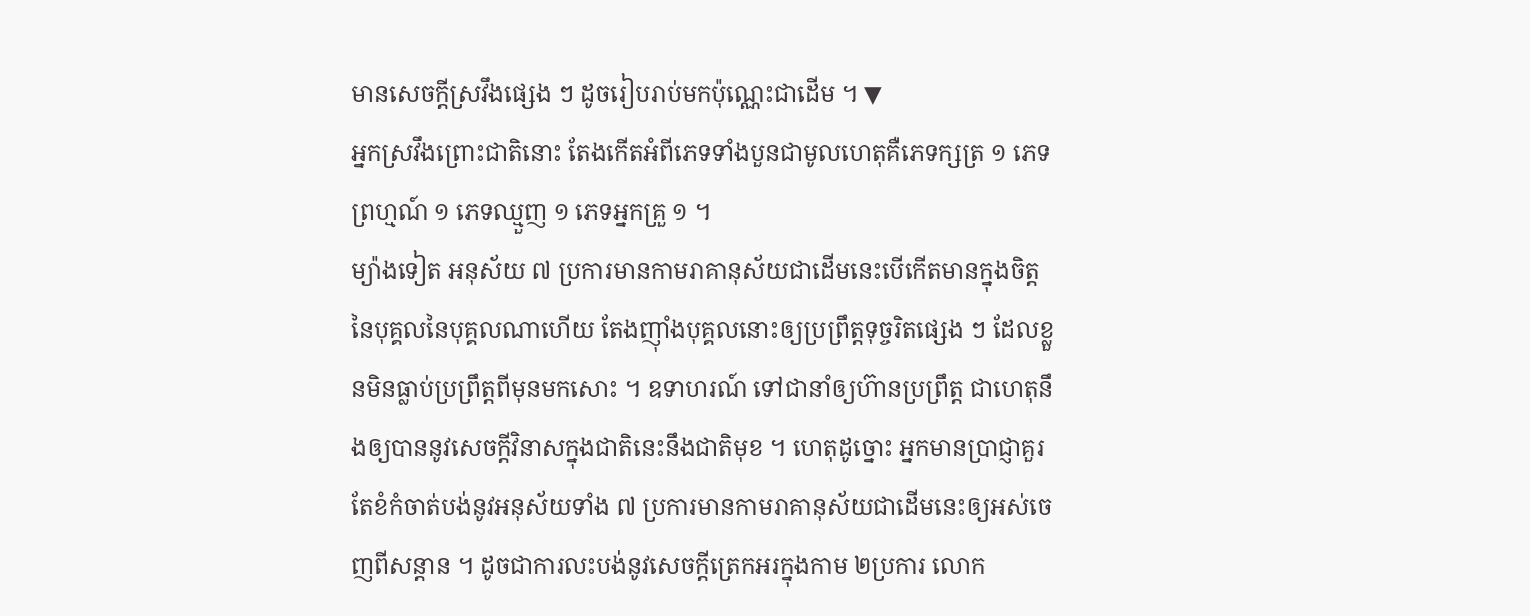មានសេចក្ដីស្រវឹងផ្សេង ៗ ដូចរៀបរាប់មកប៉ុណ្ណេះជាដើម ។ ▼
អ្នកស្រវឹងព្រោះជាតិនោះ តែងកើតអំពីភេទទាំងបួនជាមូលហេតុគឺភេទក្សត្រ ១ ភេទព្រហ្មណ៍ ១ ភេទឈ្មួញ ១ ភេទអ្នកគ្រួ ១ ។
ម្យ៉ាងទៀត អនុស័យ ៧ ប្រការមានកាមរាគានុស័យជាដើមនេះបើកើតមានក្នុងចិត្តនៃបុគ្គលនៃបុគ្គលណាហើយ តែងញ៉ាំងបុគ្គលនោះឲ្យប្រព្រឹត្តទុច្ចរិតផ្សេង ៗ ដែលខ្លួនមិនធ្លាប់ប្រព្រឹត្តពីមុនមកសោះ ។ ឧទាហរណ៍ ទៅជានាំឲ្យហ៊ានប្រព្រឹត្ត ជាហេតុនឹងឲ្យបាននូវសេចក្ដីវិនាសក្នុងជាតិនេះនឹងជាតិមុខ ។ ហេតុដូច្នោះ អ្នកមានប្រាជ្ញាគួរតែខំកំចាត់បង់នូវអនុស័យទាំង ៧ ប្រការមានកាមរាគានុស័យជាដើមនេះឲ្យអស់ចេញពីសន្ដាន ។ ដូចជាការលះបង់នូវសេចក្ដីត្រេកអរក្នុងកាម ២ប្រការ លោក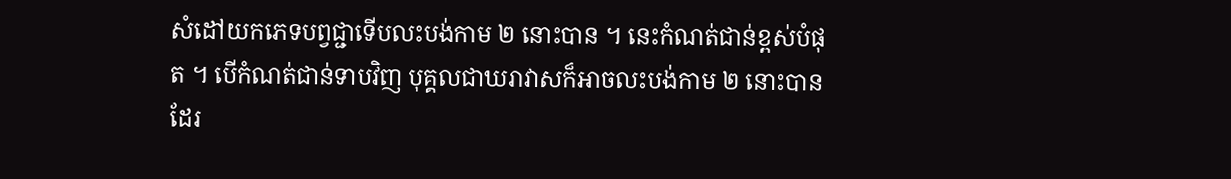សំដៅយកភេទបព្វជ្ជាទើបលះបង់កាម ២ នោះបាន ។ នេះកំណត់ជាន់ខ្ពស់បំផុត ។ បើកំណត់ជាន់ទាបវិញ បុគ្គលជាឃរាវាសក៏អាចលះបង់កាម ២ នោះបានដែរ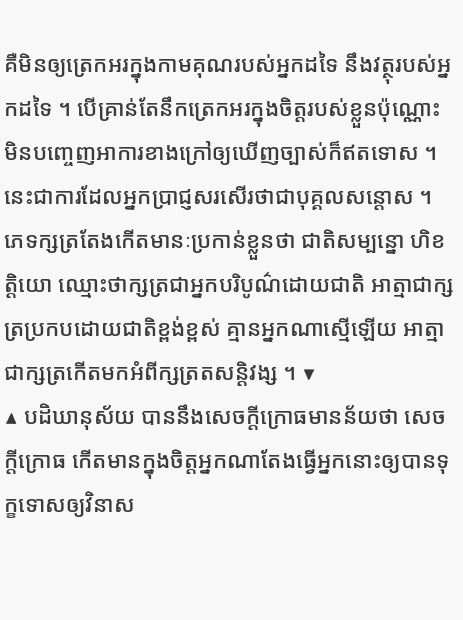គឺមិនឲ្យត្រេកអរក្នុងកាមគុណរបស់អ្នកដទៃ នឹងវត្ថុរបស់អ្នកដទៃ ។ បើគ្រាន់តែនឹកត្រេកអរក្នុងចិត្តរបស់ខ្លួនប៉ុណ្ណោះ មិនបញ្ចេញអាការខាងក្រៅឲ្យឃើញច្បាស់ក៏ឥតទោស ។ នេះជាការដែលអ្នកប្រាជ្ញសរសើរថាជាបុគ្គលសន្ដោស ។
ភេទក្សត្រតែងកើតមានៈប្រកាន់ខ្លួនថា ជាតិសម្បន្នោ ហិខត្តិយោ ឈ្មោះថាក្សត្រជាអ្នកបរិបូណ៌ដោយជាតិ អាត្មាជាក្សត្រប្រកបដោយជាតិខ្ពង់ខ្ពស់ គ្មានអ្នកណាស្មើឡើយ អាត្មាជាក្សត្រកើតមកអំពីក្សត្រតសន្ដិវង្ស ។ ▼
▲ បដិឃានុស័យ បាននឹងសេចក្ដីក្រោធមានន័យថា សេចក្ដីក្រោធ កើតមានក្នុងចិត្តអ្នកណាតែងធ្វើអ្នកនោះឲ្យបានទុក្ខទោសឲ្យវិនាស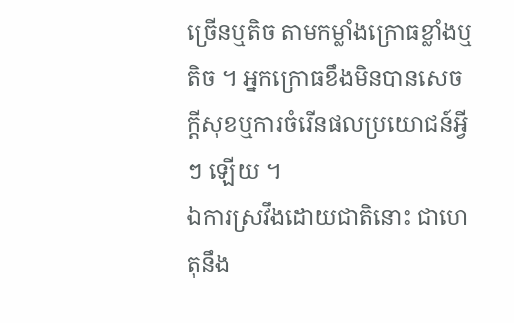ច្រើនឬតិច តាមកម្លាំងក្រោធខ្លាំងឬតិច ។ អ្នកក្រោធខឹងមិនបានសេចក្ដីសុខឬការចំរើនផលប្រយោជន៍អ្វី ៗ ឡើយ ។
ឯការស្រវឹងដោយជាតិនោះ ជាហេតុនឹង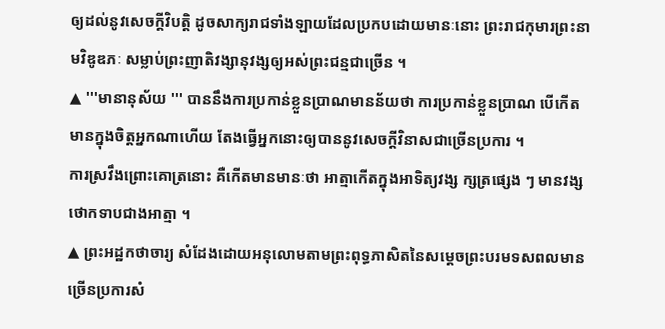ឲ្យដល់នូវសេចក្ដីវិបត្តិ ដូចសាក្យរាជទាំងឡាយដែលប្រកបដោយមានៈនោះ ព្រះរាជកុមារព្រះនាមវិឌូឌភៈ សម្លាប់ព្រះញាតិវង្សានុវង្សឲ្យអស់ព្រះជន្មជាច្រើន ។
▲ '''មានានុស័យ ''' បាននឹងការប្រកាន់ខ្លួនប្រាណមានន័យថា ការប្រកាន់ខ្លួនប្រាណ បើកើតមានក្នុងចិត្តអ្នកណាហើយ តែងធ្វើអ្នកនោះឲ្យបាននូវសេចក្ដីវិនាសជាច្រើនប្រការ ។
ការស្រវឹងព្រោះគោត្រនោះ គឺកើតមានមានៈថា អាត្មាកើតក្នុងអាទិត្យវង្ស ក្សត្រផ្សេង ៗ មានវង្សថោកទាបជាងអាត្មា ។
▲ ព្រះអដ្ឋកថាចារ្យ សំដែងដោយអនុលោមតាមព្រះពុទ្ធភាសិតនៃសម្ដេចព្រះបរមទសពលមានច្រើនប្រការសំ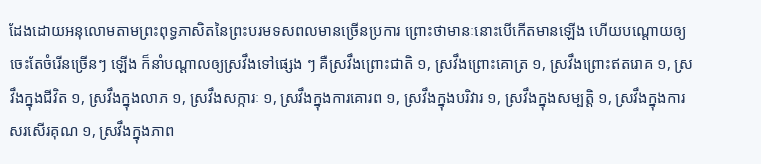ដែងដោយអនុលោមតាមព្រះពុទ្ធភាសិតនៃព្រះបរមទសពលមានច្រើនប្រការ ព្រោះថាមានៈនោះបើកើតមានឡើង ហើយបណ្ដោយឲ្យចេះតែចំរើនច្រើនៗ ឡើង ក៏នាំបណ្ដាលឲ្យស្រវឹងទៅផ្សេង ៗ គឺស្រវឹងព្រោះជាតិ ១, ស្រវឹងព្រោះគោត្រ ១, ស្រវឹងព្រោះឥតរោគ ១, ស្រវឹងក្នុងជីវិត ១, ស្រវឹងក្នុងលាភ ១, ស្រវឹងសក្ការៈ ១, ស្រវឹងក្នុងការគោរព ១, ស្រវឹងក្នុងបរិវារ ១, ស្រវឹងក្នុងសម្បត្តិ ១, ស្រវឹងក្នុងការសរសើរគុណ ១, ស្រវឹងក្នុងភាព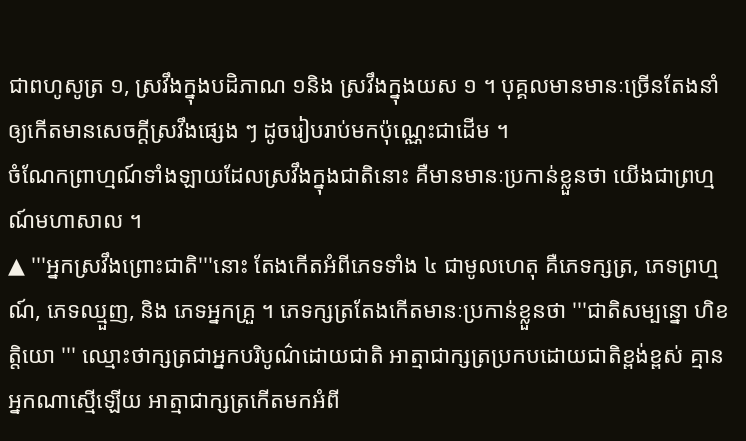ជាពហូសូត្រ ១, ស្រវឹងក្នុងបដិភាណ ១និង ស្រវឹងក្នុងយស ១ ។ បុគ្គលមានមានៈច្រើនតែងនាំឲ្យកើតមានសេចក្ដីស្រវឹងផ្សេង ៗ ដូចរៀបរាប់មកប៉ុណ្ណេះជាដើម ។
ចំណែកព្រាហ្មណ៍ទាំងឡាយដែលស្រវឹងក្នុងជាតិនោះ គឺមានមានៈប្រកាន់ខ្លួនថា យើងជាព្រហ្មណ៍មហាសាល ។
▲ '''អ្នកស្រវឹងព្រោះជាតិ'''នោះ តែងកើតអំពីភេទទាំង ៤ ជាមូលហេតុ គឺភេទក្សត្រ, ភេទព្រហ្មណ៍, ភេទឈ្មួញ, និង ភេទអ្នកគ្រួ ។ ភេទក្សត្រតែងកើតមានៈប្រកាន់ខ្លួនថា '''ជាតិសម្បន្នោ ហិខត្តិយោ ''' ឈ្មោះថាក្សត្រជាអ្នកបរិបូណ៌ដោយជាតិ អាត្មាជាក្សត្រប្រកបដោយជាតិខ្ពង់ខ្ពស់ គ្មានអ្នកណាស្មើឡើយ អាត្មាជាក្សត្រកើតមកអំពី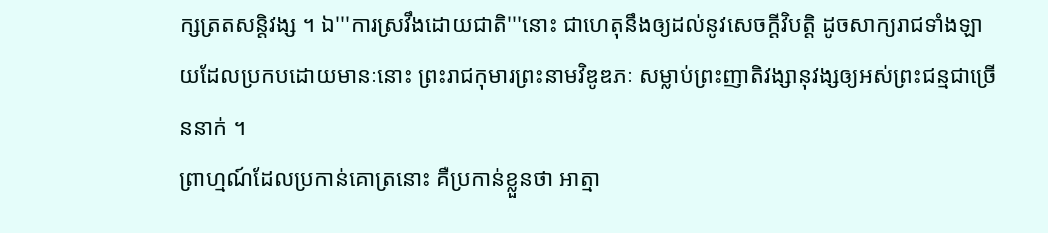ក្សត្រតសន្ដិវង្ស ។ ឯ'''ការស្រវឹងដោយជាតិ'''នោះ ជាហេតុនឹងឲ្យដល់នូវសេចក្ដីវិបត្តិ ដូចសាក្យរាជទាំងឡាយដែលប្រកបដោយមានៈនោះ ព្រះរាជកុមារព្រះនាមវិឌូឌភៈ សម្លាប់ព្រះញាតិវង្សានុវង្សឲ្យអស់ព្រះជន្មជាច្រើននាក់ ។
ព្រាហ្មណ៍ដែលប្រកាន់គោត្រនោះ គឺប្រកាន់ខ្លួនថា អាត្មា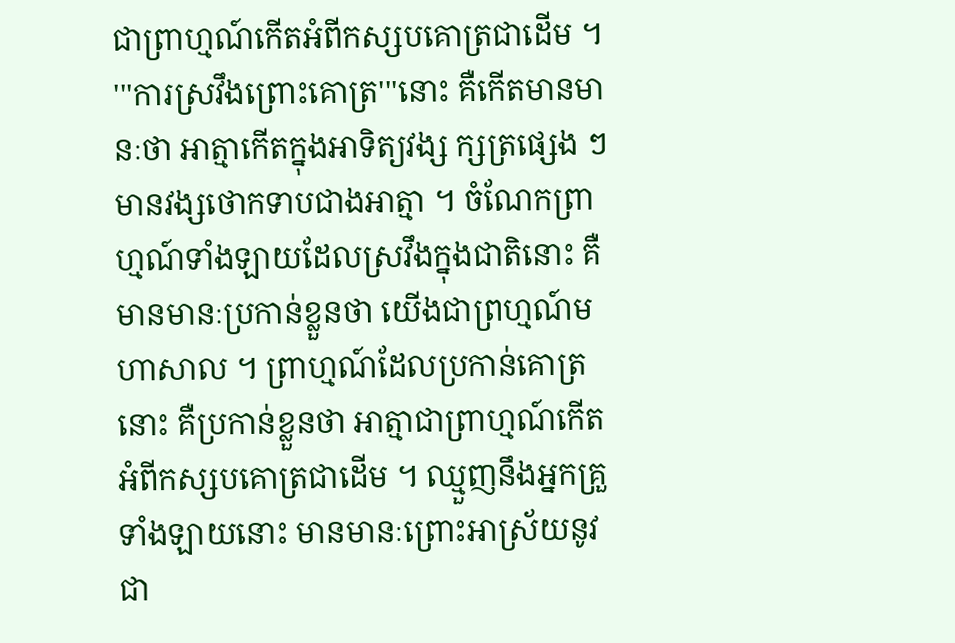ជាព្រាហ្មណ៍កើតអំពីកស្សបគោត្រជាដើម ។
'''ការស្រវឹងព្រោះគោត្រ'''នោះ គឺកើតមានមានៈថា អាត្មាកើតក្នុងអាទិត្យវង្ស ក្សត្រផ្សេង ៗ មានវង្សថោកទាបជាងអាត្មា ។ ចំណែកព្រាហ្មណ៍ទាំងឡាយដែលស្រវឹងក្នុងជាតិនោះ គឺមានមានៈប្រកាន់ខ្លួនថា យើងជាព្រហ្មណ៍មហាសាល ។ ព្រាហ្មណ៍ដែលប្រកាន់គោត្រនោះ គឺប្រកាន់ខ្លួនថា អាត្មាជាព្រាហ្មណ៍កើតអំពីកស្សបគោត្រជាដើម ។ ឈ្មួញនឹងអ្នកគ្រួទាំងឡាយនោះ មានមានៈព្រោះអាស្រ័យនូវជា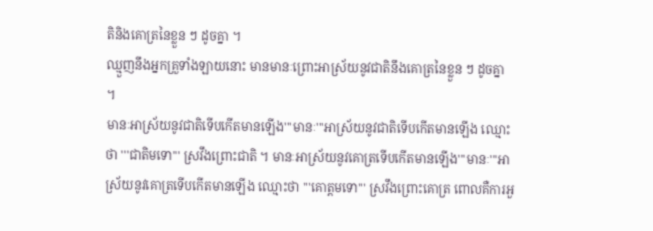តិនិងគោត្រនៃខ្លួន ៗ ដូចគ្នា ។
ឈ្មួញនឹងអ្នកគ្រួទាំងឡាយនោះ មានមានៈព្រោះអាស្រ័យនូវជាតិនឹងគោត្រនៃខ្លួន ៗ ដូចគ្នា ។
មានៈអាស្រ័យនូវជាតិទើបកើតមានឡើង'''មានៈ'''អាស្រ័យនូវជាតិទើបកើតមានឡើង ឈ្មោះថា '''ជាតិមទោ''' ស្រវឹងព្រោះជាតិ ។ មានៈអាស្រ័យនូវគោត្រទើបកើតមានឡើង'''មានៈ'''អាស្រ័យនូវគោត្រទើបកើតមានឡើង ឈ្មោះថា '''គោត្តមទោ''' ស្រវឹងព្រោះគោត្រ ពោលគឺការអួ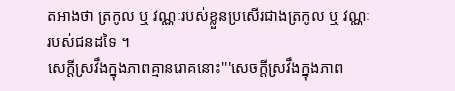តអាងថា ត្រកូល ឬ វណ្ណៈរបស់ខ្លួនប្រសើរជាងត្រកូល ឬ វណ្ណៈរបស់ជនដទៃ ។
សេក្ដីស្រវឹងក្នុងភាពគ្មានរោគនោះ'''សេចក្ដីស្រវឹងក្នុងភាព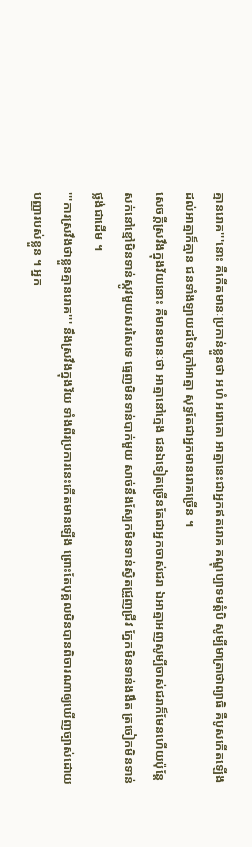គ្មានរោគ'''នោះ គឺកើតមានៈប្រកាន់ខ្លួនថា អហំ អរោគោ អាត្មានេះជាអ្នកឥតរោគ គណ្ឌុប្បាទមត្តំបិ សូម្បីមាត្រាថាព្យាធិ គឺបូសកើតឡើងដល់អាត្មាក៏គ្មាន ជនទាំងឡាយដទៃក្រៅអាត្មា សុទ្ធតែជាអ្នកមានរោគច្រើន ។
សេចក្ដីស្រវឹងក្នុងវ័យនោះ គឺមានមានៈថា អាត្មានៅក្មេង ជនឯទៀតច្រើនតែជាអ្នកចាស់ជរា ឯអាត្មាអញសូម្បីចាស់ជរាក៏មែនហើយប៉ុន្តែសក់នៅខ្មៅមិនទាន់ស្កូវមួយសរសៃទេ ធ្មេញមិនទាន់បាក់មួយ សាច់នឹងស្បែកមិនទាន់ស្វិតជ្រួញជ្រីវ ភ្នែកមិនទាន់ងងឹត ត្រចៀកមិនទាន់ថ្លង់ជាដើម ។
'''ការស្រវឹងថាខ្លួនគ្មានរោគ''' នឹងស្រវឹងក្នុងវ័យ ទាំងពីរប្រការនេះកើតមានឡើង ព្រោះតែបុគ្គលមិនបានពិចារណាឲ្យឃើញច្បាស់ដោយបញ្ញារបស់ខ្លួន ។ អ្នក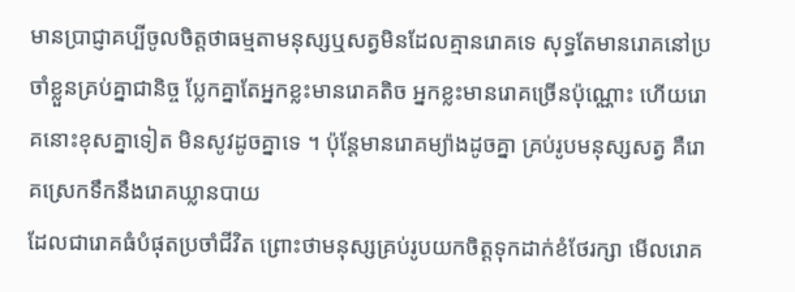មានប្រាជ្ញាគប្បីចូលចិត្តថាធម្មតាមនុស្សឬសត្វមិនដែលគ្មានរោគទេ សុទ្ធតែមានរោគនៅប្រចាំខ្លួនគ្រប់គ្នាជានិច្ច ប្លែកគ្នាតែអ្នកខ្លះមានរោគតិច អ្នកខ្លះមានរោគច្រើនប៉ុណ្ណោះ ហើយរោគនោះខុសគ្នាទៀត មិនសូវដូចគ្នាទេ ។ ប៉ុន្តែមានរោគម្យ៉ាងដូចគ្នា គ្រប់រូបមនុស្សសត្វ គឺរោគស្រេកទឹកនឹងរោគឃ្លានបាយ
ដែលជារោគធំបំផុតប្រចាំជីវិត ព្រោះថាមនុស្សគ្រប់រូបយកចិត្តទុកដាក់ខំថែរក្សា មើលរោគ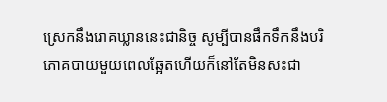ស្រេកនឹងរោគឃ្លាននេះជានិច្ច សូម្បីបានផឹកទឹកនឹងបរិភោគបាយមួយពេលឆ្អែតហើយក៏នៅតែមិនសះជា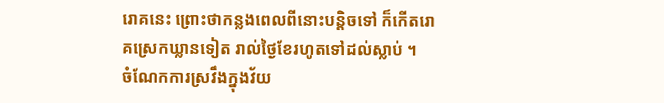រោគនេះ ព្រោះថាកន្លងពេលពីនោះបន្តិចទៅ ក៏កើតរោគស្រេកឃ្លានទៀត រាល់ថ្ងៃខែរហូតទៅដល់ស្លាប់ ។
ចំណែកការស្រវឹងក្នុងវ័យ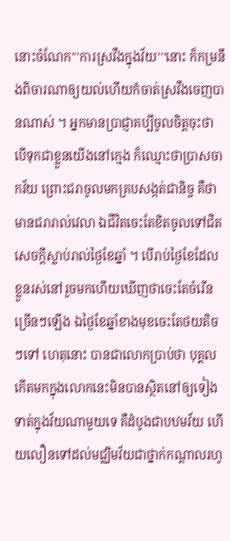នោះចំណែក'''ការស្រវឹងក្នុងវ័យ'''នោះ ក៏កម្រនឹងពិចារណាឲ្យយល់ហើយកំចាត់ស្រវឹងចេញបានណាស់ ។ អ្នកមានប្រាជ្ញាគប្បីចូលចិត្តចុះថា បើទុកជាខ្លួនយើងនៅក្មេង ក៏ឈ្មោះថាប្រាសចាកវ័យ ព្រោះជរាចូលមកគ្របសង្កត់ជានិច្ច គឺថាមានជរារាល់វេលា ឯជីវិតចេះតែខិតចូលទៅជិតសេចក្ដីស្លាប់រាល់ថ្ងៃខែឆ្នាំ ។ បើរាប់ថ្ងៃខែដែលខ្លួនរស់នៅរួចមកហើយឃើញថាចេះតែចំរើនច្រើនៗឡើង ឯថ្ងៃខែឆ្នាំខាងមុខចេះតែថយតិចៗទៅ ហេតុនោះ បានជាលោកប្រាប់ថា បុគ្គលកើតមកក្នុងលោកនេះមិនបានស្ថិតនៅឲ្យទៀងទាត់ក្នុងវ័យណាមួយទេ គឺដំបូងជាបឋមវ័យ ហើយលឿនទៅដល់មជ្ឈិមវ័យជាថ្នាក់កណ្ដាលរហូ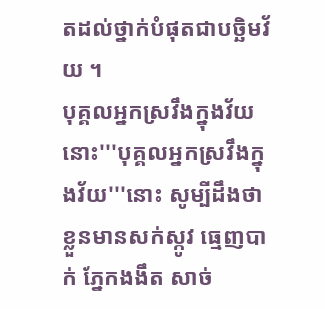តដល់ថ្នាក់បំផុតជាបច្ឆិមវ័យ ។
បុគ្គលអ្នកស្រវឹងក្នុងវ័យនោះ'''បុគ្គលអ្នកស្រវឹងក្នុងវ័យ'''នោះ សូម្បីដឹងថាខ្លួនមានសក់ស្កូវ ធ្មេញបាក់ ភ្នែកងងឹត សាច់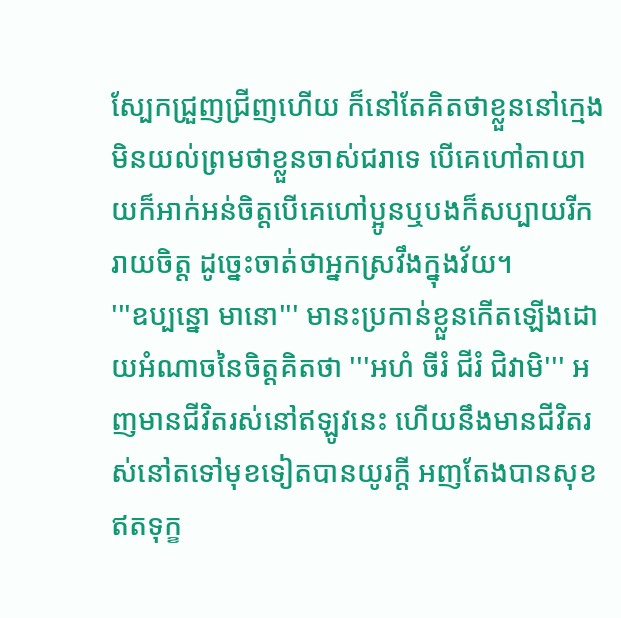ស្បែកជ្រួញជ្រីញហើយ ក៏នៅតែគិតថាខ្លួននៅក្មេង មិនយល់ព្រមថាខ្លួនចាស់ជរាទេ បើគេហៅតាយាយក៏អាក់អន់ចិត្តបើគេហៅប្អូនឬបងក៏សប្បាយរីករាយចិត្ត ដូច្នេះចាត់ថាអ្នកស្រវឹងក្នុងវ័យ។
'''ឧប្បន្នោ មានោ''' មានះប្រកាន់ខ្លួនកើតឡើងដោយអំណាចនៃចិត្តគិតថា '''អហំ ចីរំ ជីរំ ជិវាមិ''' អញមានជីវិតរស់នៅឥឡូវនេះ ហើយនឹងមានជីវិតរស់នៅតទៅមុខទៀតបានយូរក្ដី អញតែងបានសុខ ឥតទុក្ខ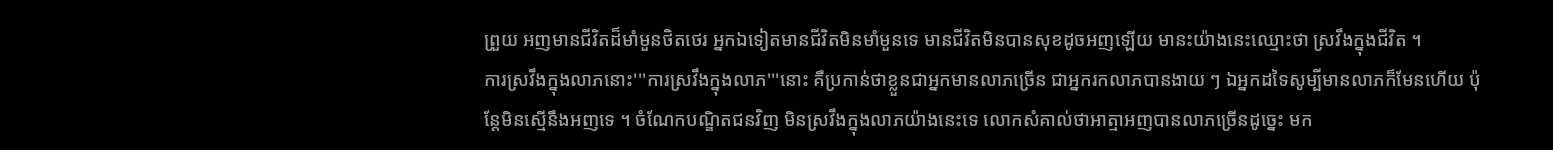ព្រួយ អញមានជីវិតដ៏មាំមួនថិតថេរ អ្នកឯទៀតមានជីវិតមិនមាំមួនទេ មានជីវិតមិនបានសុខដូចអញឡើយ មានះយ៉ាងនេះឈ្មោះថា ស្រវឹងក្នុងជីវិត ។
ការស្រវឹងក្នុងលាភនោះ'''ការស្រវឹងក្នុងលាភ'''នោះ គឺប្រកាន់ថាខ្លួនជាអ្នកមានលាភច្រើន ជាអ្នករកលាភបានងាយ ៗ ឯអ្នកដទៃសូម្បីមានលាភក៏មែនហើយ ប៉ុន្តែមិនស្មើនឹងអញទេ ។ ចំណែកបណ្ឌិតជនវិញ មិនស្រវឹងក្នុងលាភយ៉ាងនេះទេ លោកសំគាល់ថាអាត្មាអញបានលាភច្រើនដូច្នេះ មក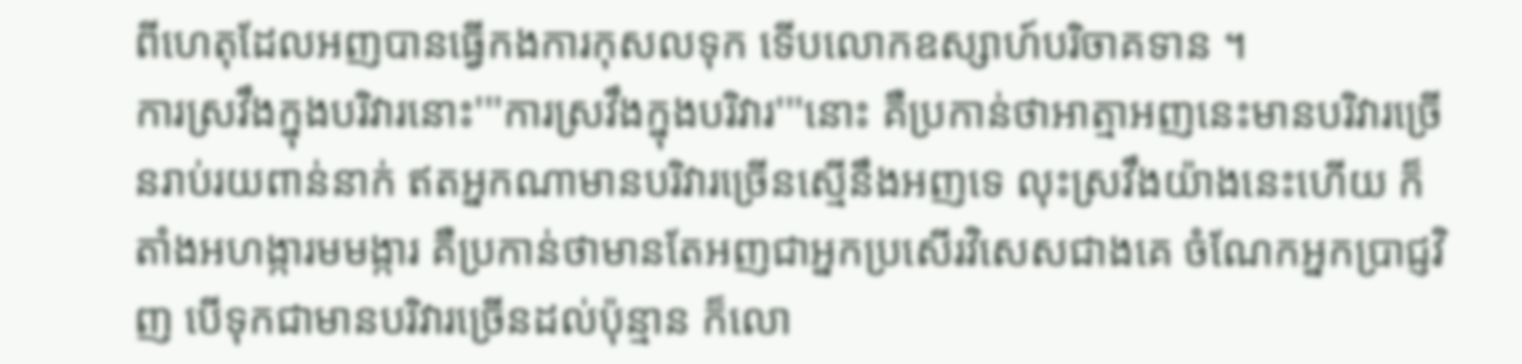ពីហេតុដែលអញបានធ្វើកងការកុសលទុក ទើបលោកឧស្សាហ៍បរិចាគទាន ។
ការស្រវឹងក្នុងបរិវារនោះ'''ការស្រវឹងក្នុងបរិវារ'''នោះ គឺប្រកាន់ថាអាត្មាអញនេះមានបរិវារច្រើនរាប់រយពាន់នាក់ ឥតអ្នកណាមានបរិវារច្រើនស្មើនឹងអញទេ លុះស្រវឹងយ៉ាងនេះហើយ ក៏តាំងអហង្ការមមង្ការ គឺប្រកាន់ថាមានតែអញជាអ្នកប្រសើរវិសេសជាងគេ ចំណែកអ្នកប្រាជ្ញវិញ បើទុកជាមានបរិវារច្រើនដល់ប៉ុន្មាន ក៏លោ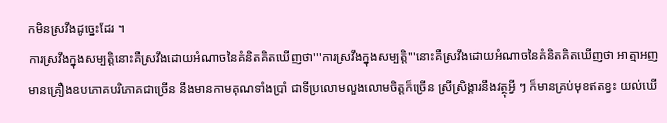កមិនស្រវឹងដូច្នេះដែរ ។
ការស្រវឹងក្នុងសម្បត្តិនោះគឺស្រវឹងដោយអំណាចនៃគំនិតគិតឃើញថា'''ការស្រវឹងក្នុងសម្បត្តិ'''នោះគឺស្រវឹងដោយអំណាចនៃគំនិតគិតឃើញថា អាត្មាអញមានគ្រឿងឧបភោគបរិភោគជាច្រើន នឹងមានកាមគុណទាំងប្រាំ ជាទីប្រលោមលួងលោមចិត្តក៏ច្រើន ស្រីស្រិង្គារនឹងវត្ថុអ្វី ៗ ក៏មានគ្រប់មុខឥតខ្វះ យល់ឃើ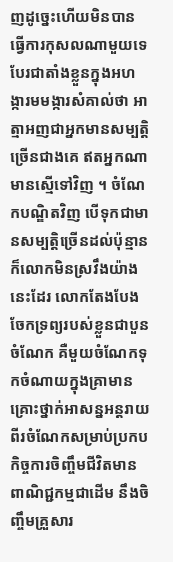ញដូច្នេះហើយមិនបានធ្វើការកុសលណាមួយទេ បែរជាតាំងខ្លួនក្នុងអហង្ការមមង្ការសំគាល់ថា អាត្មាអញជាអ្នកមានសម្បត្តិច្រើនជាងគេ ឥតអ្នកណាមានស្មើទៅវិញ ។ ចំណែកបណ្ឌិតវិញ បើទុកជាមានសម្បត្តិច្រើនដល់ប៉ុន្មាន ក៏លោកមិនស្រវឹងយ៉ាងនេះដែរ លោកតែងបែងចែកទ្រព្យរបស់ខ្លួនជាបួនចំណែក គឺមួយចំណែកទុកចំណាយក្នុងគ្រាមានគ្រោះថ្នាក់អាសន្នអន្តរាយ ពីរចំណែកសម្រាប់ប្រកបកិច្ចការចិញ្ចឹមជីវិតមានពាណិជ្ជកម្មជាដើម នឹងចិញ្ចឹមគ្រួសារ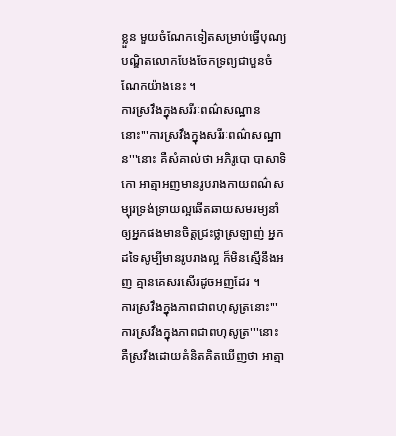ខ្លួន មួយចំណែកទៀតសម្រាប់ធ្វើបុណ្យ បណ្ឌិតលោកបែងចែកទ្រព្យជាបួនចំណែកយ៉ាងនេះ ។
ការស្រវឹងក្នុងសរីរៈពណ៌សណ្ឋាននោះ'''ការស្រវឹងក្នុងសរីរៈពណ៌សណ្ឋាន'''នោះ គឺសំគាល់ថា អភិរូបោ បាសាទិកោ អាត្មាអញមានរូបរាងកាយពណ៌សម្បុរទ្រង់ទ្រាយល្អឆើតឆាយសមរម្យនាំឲ្យអ្នកផងមានចិត្តជ្រះថ្លាស្រឡាញ់ អ្នកដទៃសូម្បីមានរូបរាងល្អ ក៏មិនស្មើនឹងអញ គ្មានគេសរសើរដូចអញដែរ ។
ការស្រវឹងក្នុងភាពជាពហុសូត្រនោះ'''ការស្រវឹងក្នុងភាពជាពហុសូត្រ'''នោះ គឺស្រវឹងដោយគំនិតគិតឃើញថា អាត្មា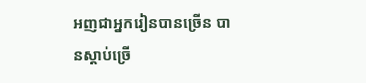អញជាអ្នករៀនបានច្រើន បានស្ដាប់ច្រើ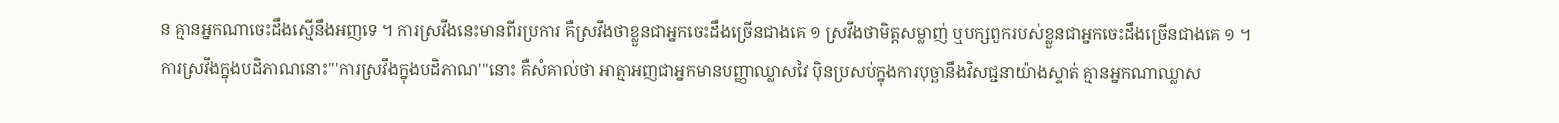ន គ្មានអ្នកណាចេះដឹងស្មើនឹងអញទេ ។ ការស្រវឹងនេះមានពីរប្រការ គឺស្រវឹងថាខ្លួនជាអ្នកចេះដឹងច្រើនជាងគេ ១ ស្រវឹងថាមិត្តសម្លាញ់ ឬបក្សពួករបស់ខ្លួនជាអ្នកចេះដឹងច្រើនជាងគេ ១ ។
ការស្រវឹងក្នុងបដិភាណនោះ'''ការស្រវឹងក្នុងបដិភាណ'''នោះ គឺសំគាល់ថា អាត្មាអញជាអ្នកមានបញ្ញាឈ្លាសវៃ ប៉ិនប្រសប់ក្នុងការបុច្ឆានឹងវិសជ្ជនាយ៉ាងស្ទាត់ គ្មានអ្នកណាឈ្លាស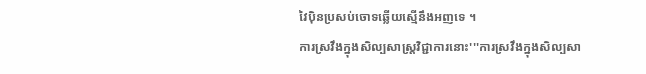វៃប៉ិនប្រសប់ចោទឆ្លើយស្មើនឹងអញទេ ។
ការស្រវឹងក្នុងសិល្បសាស្រ្តវិជ្ជាការនោះ'''ការស្រវឹងក្នុងសិល្បសា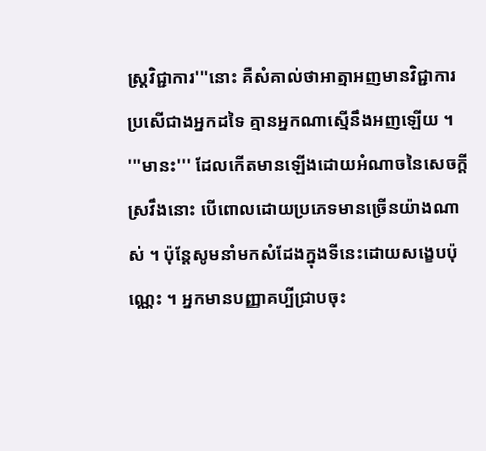ស្រ្តវិជ្ជាការ'''នោះ គឺសំគាល់ថាអាត្មាអញមានវិជ្ជាការ ប្រសើជាងអ្នកដទៃ គ្មានអ្នកណាស្មើនឹងអញឡើយ ។
'''មានះ''' ដែលកើតមានឡើងដោយអំណាចនៃសេចក្ដីស្រវឹងនោះ បើពោលដោយប្រភេទមានច្រើនយ៉ាងណាស់ ។ ប៉ុន្តែសូមនាំមកសំដែងក្នុងទីនេះដោយសង្ខេបប៉ុណ្ណេះ ។ អ្នកមានបញ្ញាគប្បីជ្រាបចុះ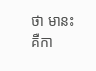ថា មានះគឺកា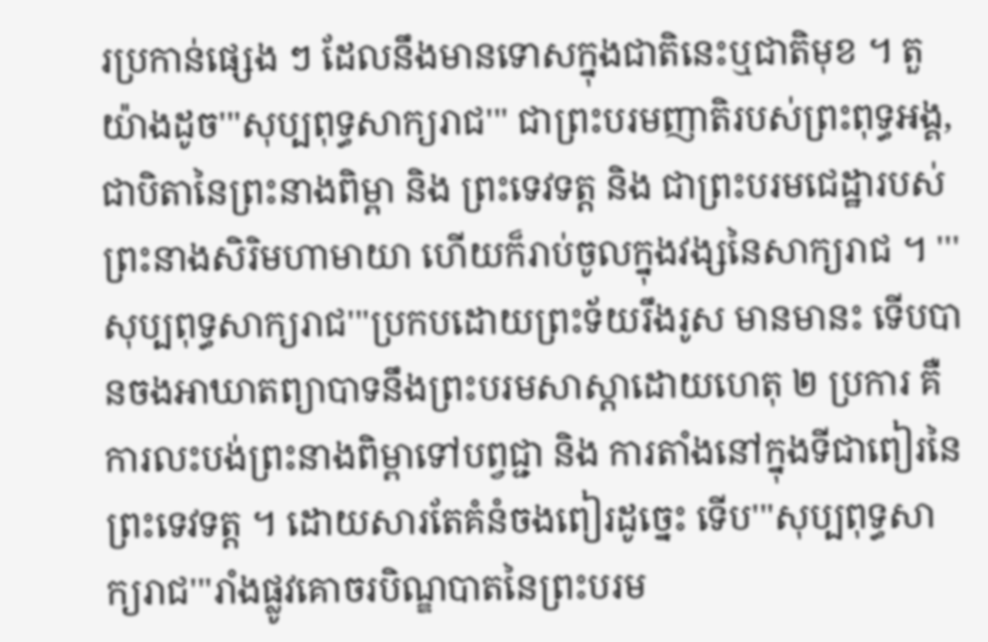រប្រកាន់ផ្សេង ៗ ដែលនឹងមានទោសក្នុងជាតិនេះឬជាតិមុខ ។ តួយ៉ាងដូច'''សុប្បពុទ្ធសាក្យរាជ''' ជាព្រះបរមញាតិរបស់ព្រះពុទ្ធអង្គ, ជាបិតានៃព្រះនាងពិម្ពា និង ព្រះទេវទត្ត និង ជាព្រះបរមជេដ្ឋារបស់ព្រះនាងសិរិមហាមាយា ហើយក៏រាប់ចូលក្នុងវង្សនៃសាក្យរាជ ។ '''សុប្បពុទ្ធសាក្យរាជ'''ប្រកបដោយព្រះទ័យរឹងរូស មានមានះ ទើបបានចងអាឃាតព្យាបាទនឹងព្រះបរមសាស្ដាដោយហេតុ ២ ប្រការ គឺការលះបង់ព្រះនាងពិម្ពាទៅបព្វជ្ជា និង ការតាំងនៅក្នុងទីជាពៀរនៃព្រះទេវទត្ត ។ ដោយសារតែគំនំចងពៀរដូច្នេះ ទើប'''សុប្បពុទ្ធសាក្យរាជ'''រាំងផ្លូវគោចរបិណ្ឌបាតនៃព្រះបរម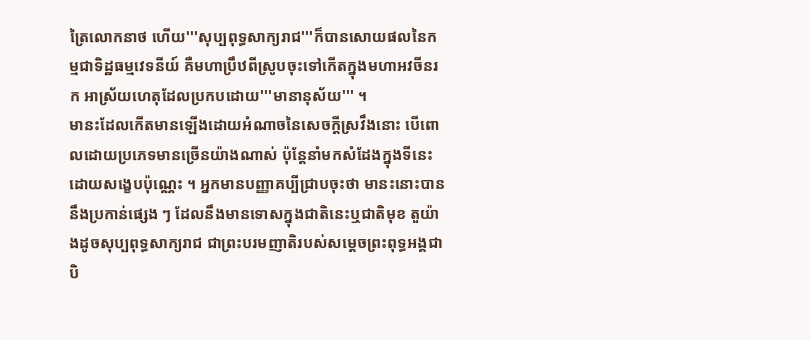ត្រៃលោកនាថ ហើយ'''សុប្បពុទ្ធសាក្យរាជ'''ក៏បានសោយផលនៃកម្មជាទិដ្ឋធម្មវេទនីយ៍ គឺមហាប្រឹឋពីស្រូបចុះទៅកើតក្នុងមហាអវចីនរក អាស្រ័យហេតុដែលប្រកបដោយ'''មានានុស័យ''' ។
មានះដែលកើតមានឡើងដោយអំណាចនៃសេចក្ដីស្រវឹងនោះ បើពោលដោយប្រភេទមានច្រើនយ៉ាងណាស់ ប៉ុន្តែនាំមកសំដែងក្នុងទីនេះដោយសង្ខេបប៉ុណ្ណេះ ។ អ្នកមានបញ្ញាគប្បីជ្រាបចុះថា មានះនោះបាននឹងប្រកាន់ផ្សេង ៗ ដែលនឹងមានទោសក្នុងជាតិនេះឬជាតិមុខ តួយ៉ាងដូចសុប្បពុទ្ធសាក្យរាជ ជាព្រះបរមញាតិរបស់សម្ដេចព្រះពុទ្ធអង្គជាបិ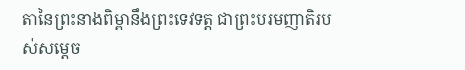តានៃព្រះនាងពិម្ពានឹងព្រះទេវទត្ត ជាព្រះបរមញាតិរបស់សម្ដេច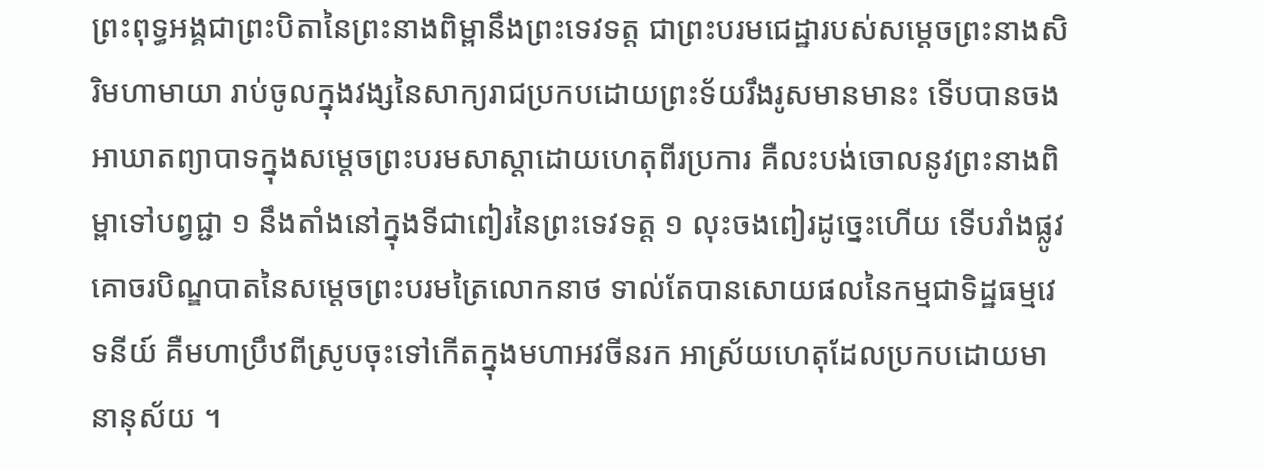ព្រះពុទ្ធអង្គជាព្រះបិតានៃព្រះនាងពិម្ពានឹងព្រះទេវទត្ត ជាព្រះបរមជេដ្ឋារបស់សម្ដេចព្រះនាងសិរិមហាមាយា រាប់ចូលក្នុងវង្សនៃសាក្យរាជប្រកបដោយព្រះទ័យរឹងរូសមានមានះ ទើបបានចងអាឃាតព្យាបាទក្នុងសម្ដេចព្រះបរមសាស្ដាដោយហេតុពីរប្រការ គឺលះបង់ចោលនូវព្រះនាងពិម្ពាទៅបព្វជ្ជា ១ នឹងតាំងនៅក្នុងទីជាពៀរនៃព្រះទេវទត្ត ១ លុះចងពៀរដូច្នេះហើយ ទើបរាំងផ្លូវគោចរបិណ្ឌបាតនៃសម្ដេចព្រះបរមត្រៃលោកនាថ ទាល់តែបានសោយផលនៃកម្មជាទិដ្ឋធម្មវេទនីយ៍ គឺមហាប្រឹឋពីស្រូបចុះទៅកើតក្នុងមហាអវចីនរក អាស្រ័យហេតុដែលប្រកបដោយមានានុស័យ ។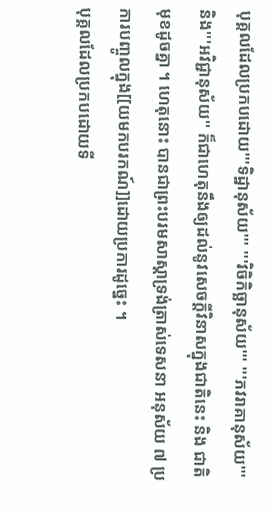បុគ្គលដែលប្រកបដោយ'''ទិដ្ឋានុស័យ''' '''វិចិកិច្ឆានុស័យ''' '''ភវរាគានុស័យ''' និង'''អវិជ្ជានុស័យ'' ក៏ជាហេតុនឹងឲ្យដល់នូវសេចក្ដីវិនាសក្នុងជាតិនេះ និង ជាតិមុខដូចគ្នា ។ ហេតុនោះ បានជាព្រះបរមសាស្ដាទ្រង់ត្រាស់ទេសនា អនុស័យ ៧ ប្រការបញ្ចូលក្នុង[[យមកបរកណ៍]]ដោយប្រការដូច្នេះ ។
បុគ្គលដែលប្រកបដោយទី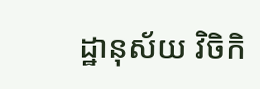ដ្ឋានុស័យ វិចិកិ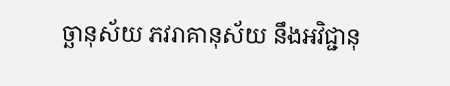ច្ឆានុស័យ ភវរាគានុស័យ នឹងអវិជ្ជានុ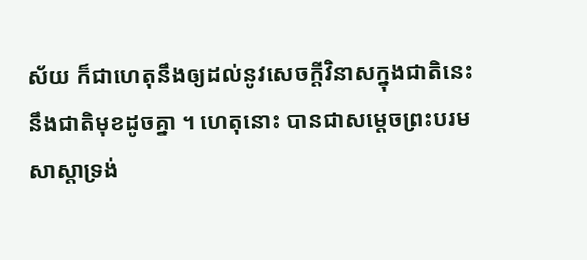ស័យ ក៏ជាហេតុនឹងឲ្យដល់នូវសេចក្ដីវិនាសក្នុងជាតិនេះនឹងជាតិមុខដូចគ្នា ។ ហេតុនោះ បានជាសម្ដេចព្រះបរមសាស្ដាទ្រង់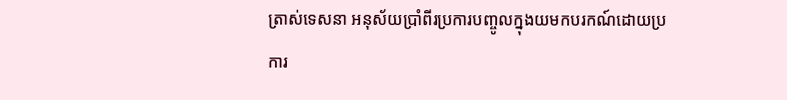ត្រាស់ទេសនា អនុស័យប្រាំពីរប្រការបញ្ចូលក្នុងយមកបរកណ៍ដោយប្រការ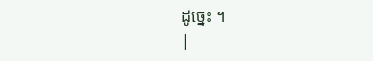ដូច្នេះ ។
|